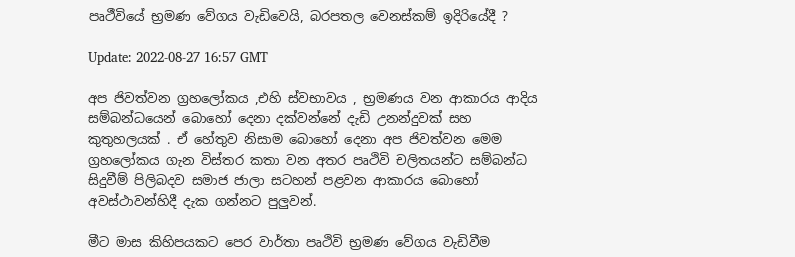පෘථීවියේ භ්‍රමණ වේගය වැඩිවෙයි, බරපතල වෙනස්කම් ඉදිරියේදී ?

Update: 2022-08-27 16:57 GMT

අප ජිවත්වන ග්‍රහලෝකය ,එහි ස්වභාවය , භ්‍රමණය වන ආකාරය ආදිය සම්බන්ධයෙන් බොහෝ දෙනා දක්වන්නේ දැඩි උනන්දුවක් සහ කුතුහලයක් . ඒ හේතුව නිසාම බොහෝ දෙනා අප ජිවත්වන මෙම ග්‍රහලෝකය ගැන විස්තර කතා වන අතර පෘථිවි චලිතයන්ට සම්බන්ධ සිදුවීම් පිලිබදව සමාජ ජාලා සටහන් පළවන ආකාරය බොහෝ අවස්ථාවන්හිදී දැක ගන්නට පුලුවන්.

මීට මාස කිහිපයකට පෙර වාර්තා පෘථිවි භ්‍රමණ වේගය වැඩිවීම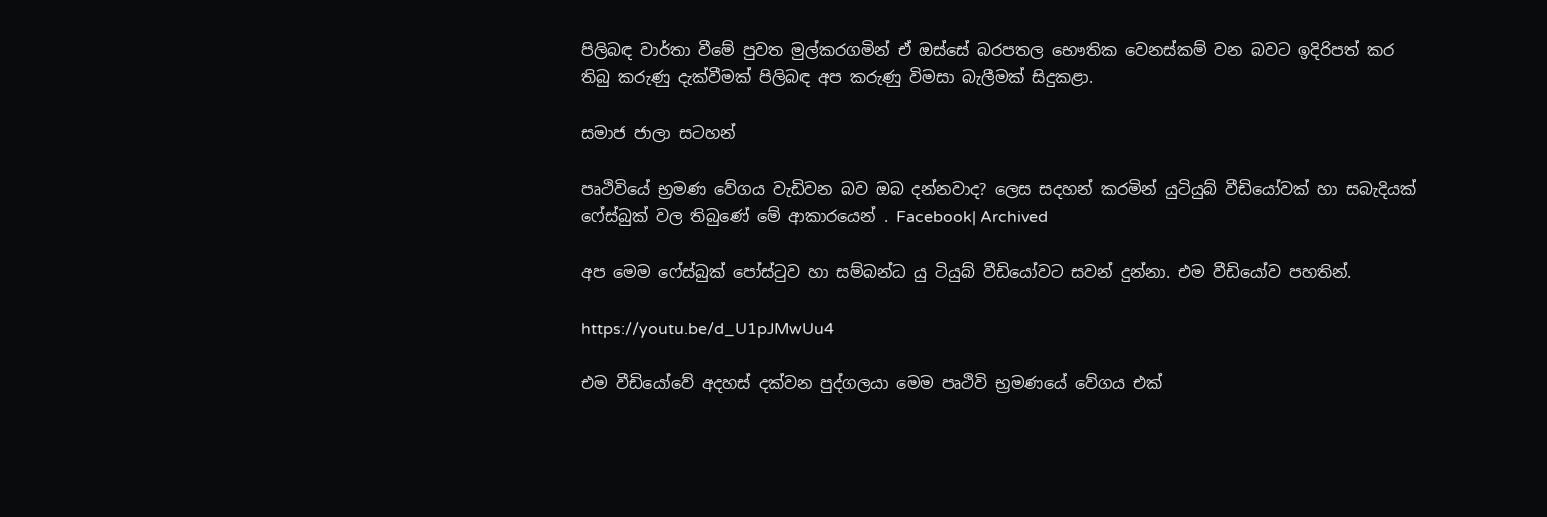පිලිබඳ වාර්තා වීමේ පුවත මුල්කරගමින් ඒ ඔස්සේ බරපතල භෞතික වෙනස්කම් වන බවට ඉදිරිපත් කර තිබු කරුණු දැක්වීමක් පිලිබඳ අප කරුණු විමසා බැලීමක් සිදුකළා.

සමාජ ජාලා සටහන්

පෘථිවියේ භ්‍රමණ වේගය වැඩිවන බව ඔබ දන්නවාද? ලෙස සදහන් කරමින් යුටියුබ් වීඩියෝවක් හා සබැදියක් ෆේස්බුක් වල තිබුණේ මේ ආකාරයෙන් . Facebook| Archived

අප මෙම ෆේස්බුක් පෝස්ටුව හා සම්බන්ධ යු ටියුබ් වීඩියෝවට සවන් දුන්නා. එම වීඩියෝව පහතින්.

https://youtu.be/d_U1pJMwUu4

එම වීඩියෝවේ අදහස් දක්වන පුද්ගලයා මෙම පෘථිවි භ්‍රමණයේ වේගය එක්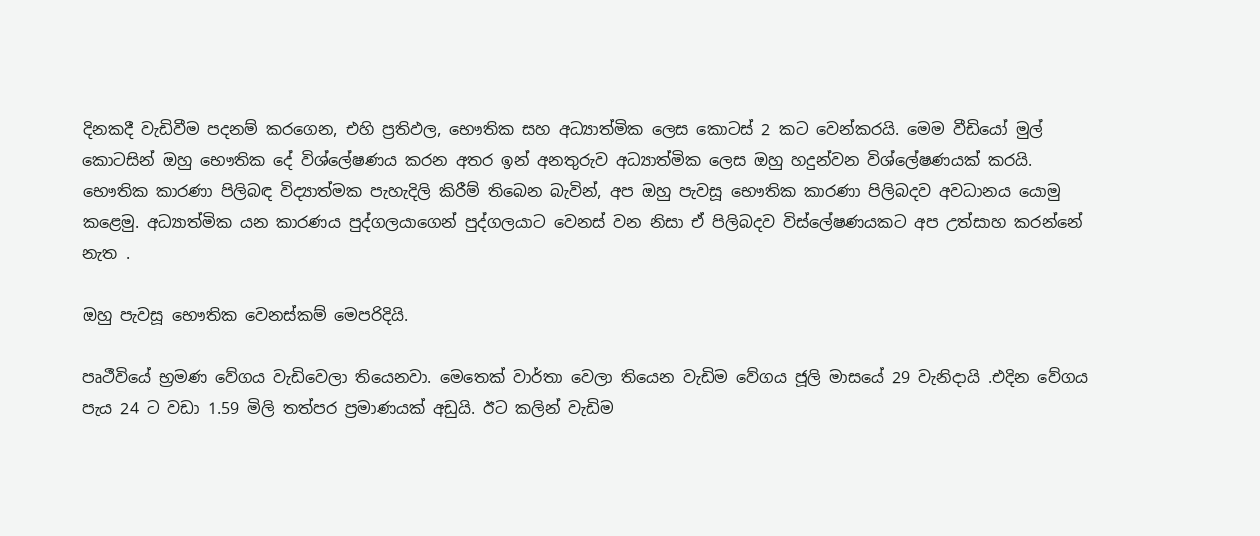දිනකදී වැඩිවීම පදනම් කරගෙන, එහි ප්‍රතිඵල, භෞතික සහ අධ්‍යාත්මික ලෙස කොටස් 2 කට වෙන්කරයි. මෙම වීඩියෝ මුල් කොටසින් ඔහු භෞතික දේ විශ්ලේෂණය කරන අතර ඉන් අනතුරුව අධ්‍යාත්මික ලෙස ඔහු හදුන්වන විශ්ලේෂණයක් කරයි. භෞතික කාරණා පිලිබඳ විද්‍යාත්මක පැහැදිලි කිරීම් තිබෙන බැවින්, අප ඔහු පැවසූ භෞතික කාරණා පිලිබදව අවධානය යොමු කළෙමු. අධ්‍යාත්මික යන කාරණය පුද්ගලයාගෙන් පුද්ගලයාට වෙනස් වන නිසා ඒ පිලිබදව විස්ලේෂණයකට අප උත්සාහ කරන්නේ නැත .

ඔහු පැවසූ භෞතික වෙනස්කම් මෙපරිදියි.

පෘථීවියේ භ්‍රමණ වේගය වැඩිවෙලා තියෙනවා. මෙතෙක් වාර්තා වෙලා තියෙන වැඩිම වේගය ජූලි මාසයේ 29 වැනිදායි .එදින වේගය පැය 24 ට වඩා 1.59 මිලි තත්පර ප්‍රමාණයක් අඩුයි. ඊට කලින් වැඩිම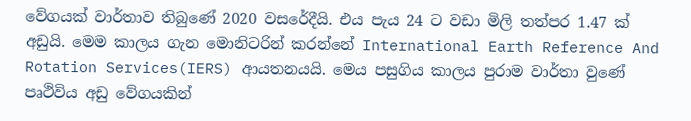වේගයක් වාර්තාව තිබුණේ 2020 වසරේදීයි. එය පැය 24 ට වඩා මිලි තත්පර 1.47 ක් අඩුයි. මෙම කාලය ගැන මොනිටරින් කරන්නේ International Earth Reference And Rotation Services(IERS) ආයතනයයි. මෙය පසුගිය කාලය පුරාම වාර්තා වුණේ පෘථිවිය අඩු වේගයකින්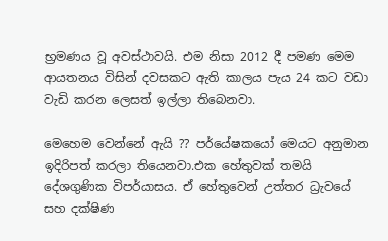භ්‍රමණය වූ අවස්ථාවයි. එම නිසා 2012 දී පමණ මෙම ආයතනය විසින් දවසකට ඇති කාලය පැය 24 කට වඩා වැඩි කරන ලෙසත් ඉල්ලා තිබෙනවා.

මෙහෙම වෙන්නේ ඇයි ?? පර්යේෂකයෝ මෙයට අනුමාන ඉදිරිපත් කරලා තියෙනවා.එක හේතුවක් තමයි දේශගුණික විපර්යාසය. ඒ හේතුවෙන් උත්තර ධ්‍රැවයේ සහ දක්ෂිණ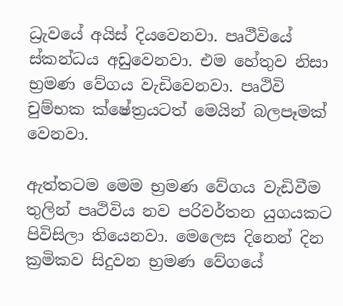ධ්‍රැවයේ අයිස් දියවෙනවා. පෘථීවියේ ස්කන්ධය අඩුවෙනවා. එම හේතුව නිසා භ්‍රමණ වේගය වැඩිවෙනවා. පෘථිවි චුම්භක ක්ෂේත්‍රයටත් මෙයින් බලපෑමක් වෙනවා.

ඇත්තටම මෙම භ්‍රමණ වේගය වැඩිවීම තුලින් පෘථිවිය නව පරිවර්තන යුගයකට පිවිසිලා තියෙනවා. මෙලෙස දිනෙන් දින ක්‍රමිකව සිදුවන භ්‍රමණ වේගයේ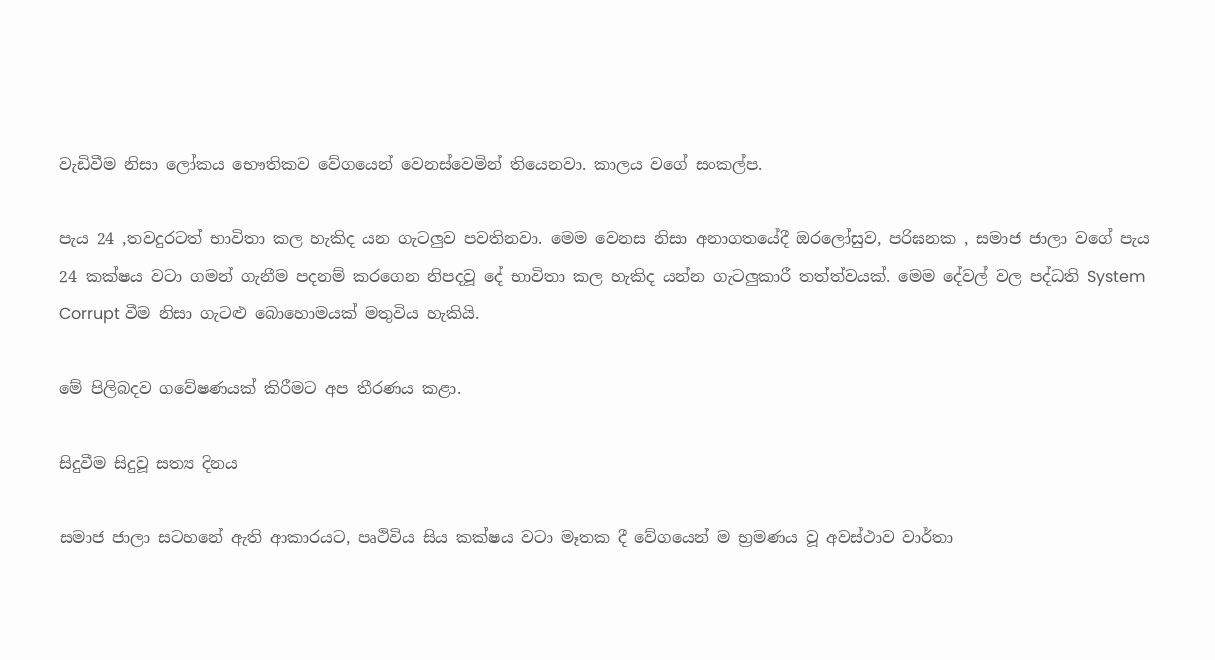වැඩිවීම නිසා ලෝකය භෞතිකව වේගයෙන් වෙනස්වෙමින් තියෙනවා. කාලය වගේ සංකල්ප.

පැය 24 ,තවදුරටත් භාවිතා කල හැකිද යන ගැටලුව පවතිනවා. මෙම වෙනස නිසා අනාගතයේදී ඔරලෝසුව, පරිඝනක , සමාජ ජාලා වගේ පැය 24 කක්ෂය වටා ගමන් ගැනීම පදනම් කරගෙන නිපදවූ දේ භාවිතා කල හැකිද යන්න ගැටලුකාරී තත්ත්වයක්. මෙම දේවල් වල පද්ධති System Corrupt වීම නිසා ගැටළු බොහොමයක් මතුවිය හැකියි.

මේ පිලිබදව ගවේෂණයක් කිරීමට අප තීරණය කළා.

සිදුවීම සිදුවූ සත්‍ය දිනය

සමාජ ජාලා සටහනේ ඇති ආකාරයට, පෘථිවිය සිය කක්ෂය වටා මෑතක දී වේගයෙන් ම භ්‍රමණය වූ අවස්ථාව වාර්තා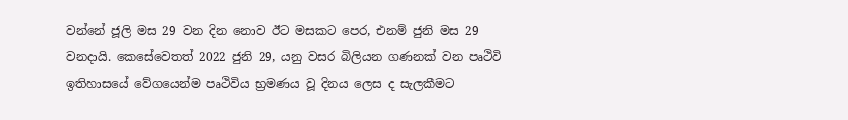වන්නේ ජූලි මස 29 වන දින නොව ඊට මසකට පෙර, එනම් ජුනි මස 29 වනදායි. කෙසේවෙතත් 2022 ජුනි 29, යනු වසර බිලියන ගණනක් වන පෘථිවි ඉතිහාසයේ වේගයෙන්ම පෘථිවිය භ්‍රමණය වූ දිනය ලෙස ද සැලකීමට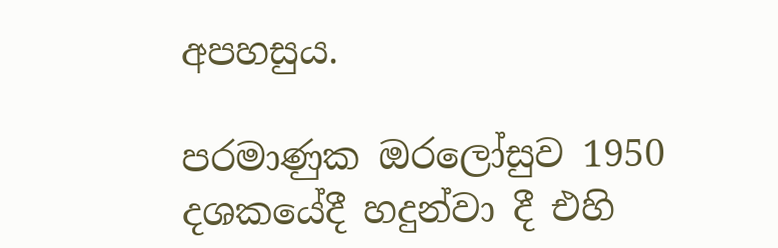අපහසුය.

පරමාණුක ඔරලෝසුව 1950 දශකයේදී හදුන්වා දී එහි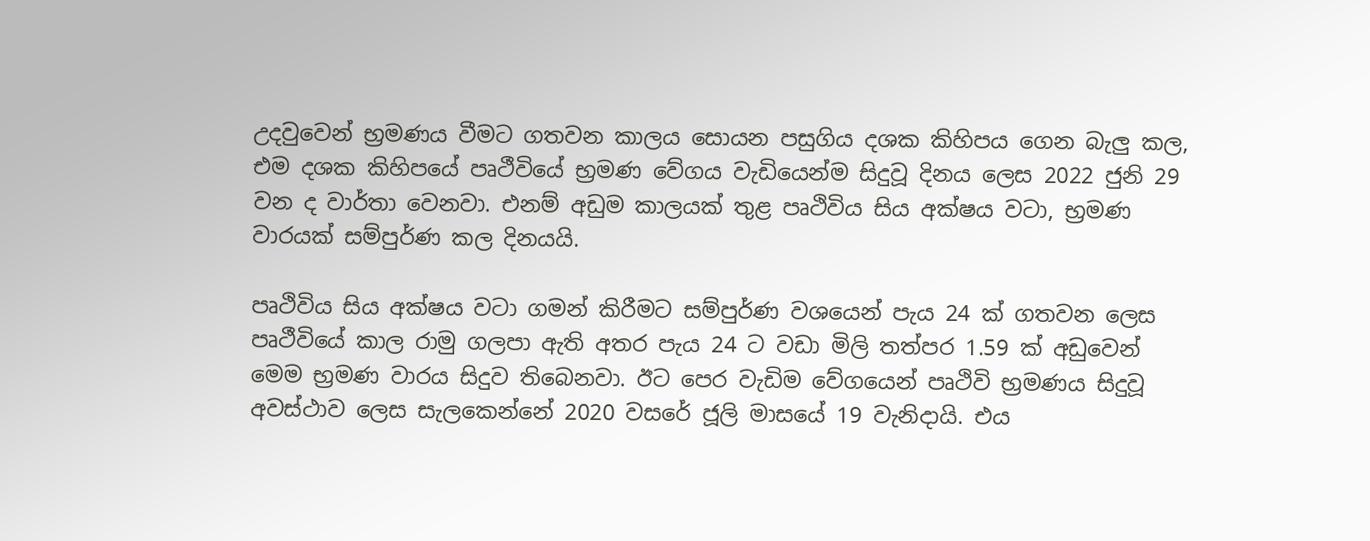උදවුවෙන් භ්‍රමණය වීමට ගතවන කාලය සොයන පසුගිය දශක කිහිපය ගෙන බැලු කල, එම දශක කිහිපයේ පෘථීවියේ භ්‍රමණ වේගය වැඩියෙන්ම සිදුවූ දිනය ලෙස 2022 ජුනි 29 වන ද වාර්තා වෙනවා. එනම් අඩුම කාලයක් තුළ පෘථිවිය සිය අක්ෂය වටා, භ්‍රමණ වාරයක් සම්පුර්ණ කල දිනයයි.

පෘථිවිය සිය අක්ෂය වටා ගමන් කිරීමට සම්පුර්ණ වශයෙන් පැය 24 ක් ගතවන ලෙස පෘථීවියේ කාල රාමු ගලපා ඇති අතර පැය 24 ට වඩා මිලි තත්පර 1.59 ක් අඩුවෙන් මෙම භ්‍රමණ වාරය සිදුව තිබෙනවා. ඊට පෙර වැඩිම වේගයෙන් පෘථිවි භ්‍රමණය සිදුවූ අවස්ථාව ලෙස සැලකෙන්නේ 2020 වසරේ ජූලි මාසයේ 19 වැනිදායි. එය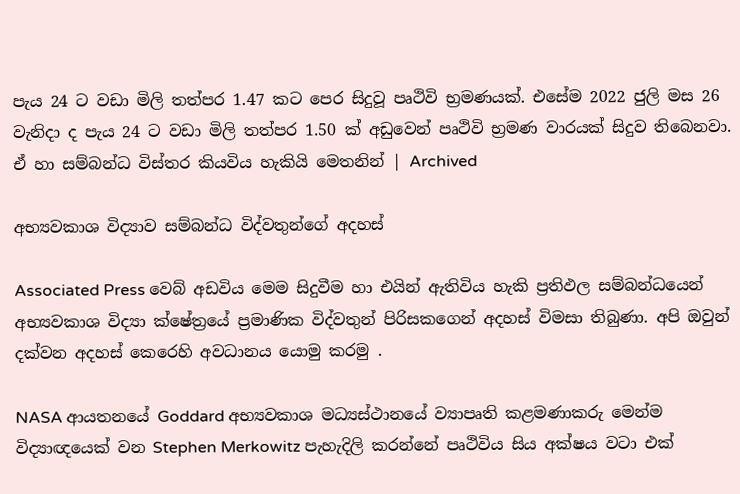පැය 24 ට වඩා මිලි තත්පර 1.47 කට පෙර සිදුවූ පෘථිවි භ්‍රමණයක්. එසේම 2022 ජුලි මස 26 වැනිදා ද පැය 24 ට වඩා මිලි තත්පර 1.50 ක් අඩුවෙන් පෘථිවි භ්‍රමණ වාරයක් සිදුව තිබෙනවා. ඒ හා සම්බන්ධ විස්තර කියවිය හැකියි මෙතනින් | Archived

අභ්‍යවකාශ විද්‍යාව සම්බන්ධ විද්වතුන්ගේ අදහස්

Associated Press වෙබ් අඩවිය මෙම සිදුවීම හා එයින් ඇතිවිය හැකි ප්‍රතිඵල සම්බන්ධයෙන් අභ්‍යවකාශ විද්‍යා ක්ෂේත්‍රයේ ප්‍රමාණික විද්වතුන් පිරිසකගෙන් අදහස් විමසා තිබුණා. අපි ඔවුන් දක්වන අදහස් කෙරෙහි අවධානය යොමු කරමු .

NASA ආයතනයේ Goddard අභ්‍යවකාශ මධ්‍යස්ථානයේ ව්‍යාපෘති කළමණාකරු මෙන්ම විද්‍යාඥයෙක් වන Stephen Merkowitz පැහැදිලි කරන්නේ පෘථිවිය සිය අක්ෂය වටා එක්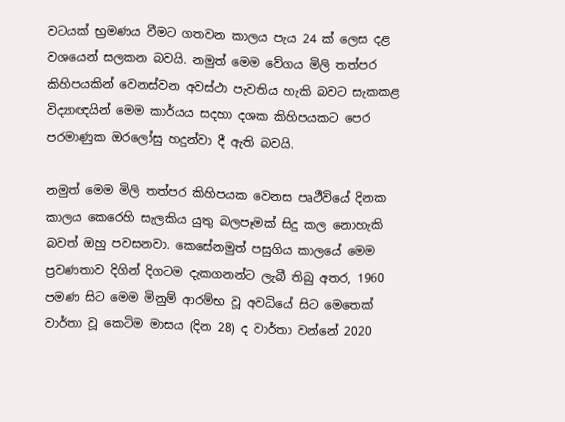වටයක් භ්‍රමණය වීමට ගතවන කාලය පැය 24 ක් ලෙස දළ වශයෙන් සලකන බවයි. නමුත් මෙම වේගය මිලි තත්පර කිහිපයකින් වෙනස්වන අවස්ථා පැවතිය හැකි බවට සැකකළ විද්‍යාඥයින් මෙම කාර්යය සදහා දශක කිහිපයකට පෙර පරමාණුක ඔරලෝසු හදුන්වා දී ඇති බවයි.

නමුත් මෙම මිලි තත්පර කිහිපයක වෙනස පෘථීවියේ දිනක කාලය කෙරෙහි සැලකිය යුතු බලපෑමක් සිදු කල නොහැකි බවත් ඔහු පවසනවා. කෙසේනමුත් පසුගිය කාලයේ මෙම ප්‍රවණතාව දිගින් දිගටම දැකගනන්ට ලැබී තිබු අතර, 1960 පමණ සිට මෙම මිනුම් ආරම්භ වූ අවධියේ සිට මෙතෙක් වාර්තා වූ කෙටිම මාසය (දින 28) ද වාර්තා වන්නේ 2020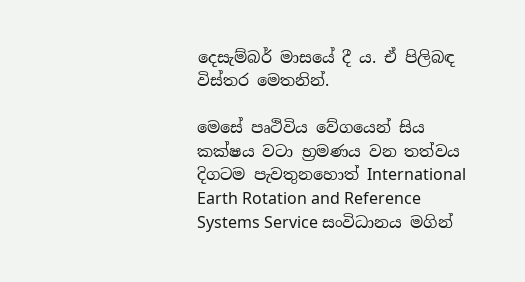දෙසැම්බර් මාසයේ දී ය. ඒ පිලිබඳ විස්තර මෙතනින්.

මෙසේ පෘථිවිය වේගයෙන් සිය කක්ෂය වටා භ්‍රමණය වන තත්වය දිගටම පැවතුනහොත් International Earth Rotation and Reference Systems Service සංවිධානය මගින්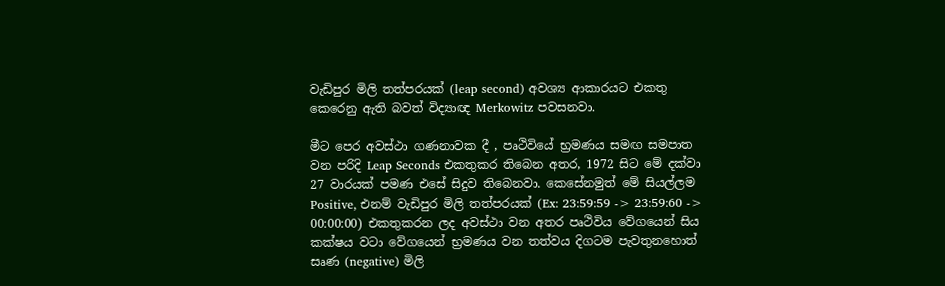වැඩිපුර මිලි තත්පරයක් (leap second) අවශ්‍ය ආකාරයට එකතු කෙරෙනු ඇති බවත් විද්‍යාඥ Merkowitz පවසනවා.

මීට පෙර අවස්ථා ගණනාවක දී , පෘථිවියේ භ්‍රමණය සමඟ සමපාත වන පරිදි Leap Seconds එකතුකර තිබෙන අතර, 1972 සිට මේ දක්වා 27 වාරයක් පමණ එසේ සිදුව තිබෙනවා. කෙසේනමුත් මේ සියල්ලම Positive, එනම් වැඩිපුර මිලි තත්පරයක් (Ex: 23:59:59 -> 23:59:60 -> 00:00:00) එකතුකරන ලද අවස්ථා වන අතර පෘථිවිය වේගයෙන් සිය කක්ෂය වටා වේගයෙන් භ්‍රමණය වන තත්වය දිගටම පැවතුනහොත් සෘණ (negative) මිලි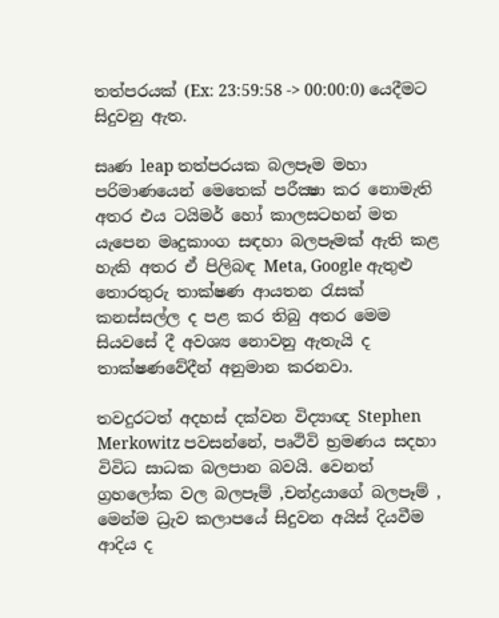තත්පරයක් (Ex: 23:59:58 -> 00:00:0) යෙදීමට සිදුවනු ඇත.

සෘණ leap තත්පරයක බලපෑම මහා පරිමාණයෙන් මෙතෙක් පරීක්‍ෂා කර නොමැති අතර එය ටයිමර් හෝ කාලසටහන් මත යැපෙන මෘදුකාංග සඳහා බලපෑමක් ඇති කළ හැකි අතර ඒ පිලිබඳ Meta, Google ඇතුළු තොරතුරු තාක්ෂණ ආයතන රැසක් කනස්සල්ල ද පළ කර තිබු අතර මෙම සියවසේ දී අවශ්‍ය නොවනු ඇතැයි ද තාක්ෂණවේදීන් අනුමාන කරනවා.

තවදුරටත් අදහස් දක්වන විද්‍යාඥ Stephen Merkowitz පවසන්නේ, පෘථිවි භ්‍රමණය සදහා විවිධ සාධක බලපාන බවයි. වෙනත් ග්‍රහලෝක වල බලපෑම් ,චන්ද්‍රයාගේ බලපෑම් , මෙන්ම ධ්‍රැව කලාපයේ සිදුවන අයිස් දියවීම ආදිය ද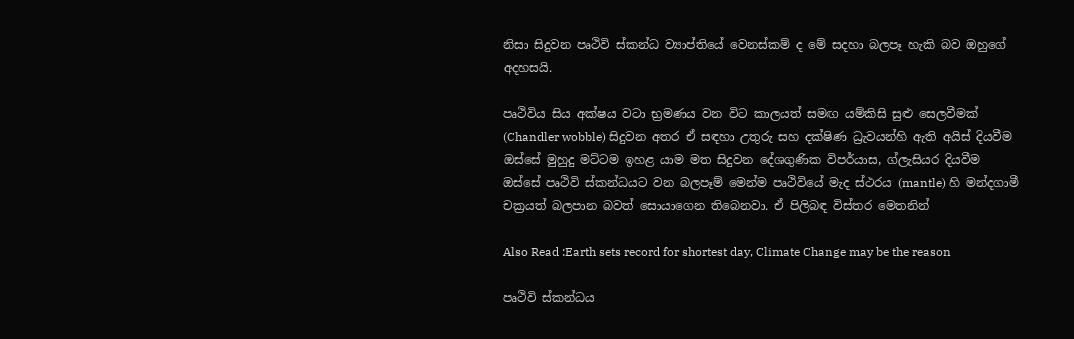නිසා සිදුවන පෘථිවි ස්කන්ධ ව්‍යාප්තියේ වෙනස්කම් ද මේ සදහා බලපෑ හැකි බව ඔහුගේ අදහසයි.

පෘථිවිය සිය අක්ෂය වටා භ්‍රමණය වන විට කාලයත් සමඟ යම්කිසි සුළු සෙලවීමක් (Chandler wobble) සිදුවන අතර ඒ සඳහා උතුරු සහ දක්ෂිණ ධ්‍රැවයන්හි ඇති අයිස් දියවීම ඔස්සේ මුහුදු මට්ටම ඉහළ යාම මත සිදුවන දේශගුණික විපර්යාස, ග්ලැසියර දියවීම ඔස්සේ පෘථිවි ස්කන්ධයට වන බලපෑම් මෙන්ම පෘථිවියේ මැද ස්ථරය (mantle) හි මන්දගාමී චක්‍රයත් බලපාන බවත් සොයාගෙන තිබෙනවා. ඒ පිලිබඳ විස්තර මෙතනින්

Also Read :Earth sets record for shortest day, Climate Change may be the reason

පෘථිවි ස්කන්ධය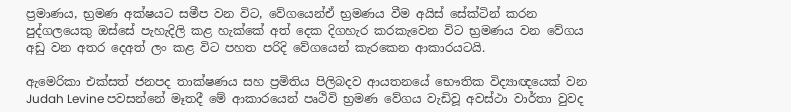ප්‍රමාණය, භ්‍රමණ අක්ෂයට සමීප වන විට, වේගයෙන්ඒ භ්‍රමණය වීම අයිස් සේක්ටින් කරන පුද්ගලයෙකු ඔස්සේ පැහැදිලි කළ හැක්කේ අත් දෙක දිගහැර කරකැවෙන විට භ්‍රමණය වන වේගය අඩු වන අතර දෙඅත් ලං කළ විට පහත පරිදි වේගයෙන් කැරකෙන ආකාරයටයි.

ඇමෙරිකා එක්සත් ජනපද තාක්ෂණය සහ ප්‍රමිතිය පිලිබදව ආයතනයේ භෞතික විද්‍යාඥයෙක් වන Judah Levine පවසන්නේ මෑතදී මේ ආකාරයෙන් පෘථිවි භ්‍රමණ වේගය වැඩිවූ අවස්ථා වාර්තා වුවද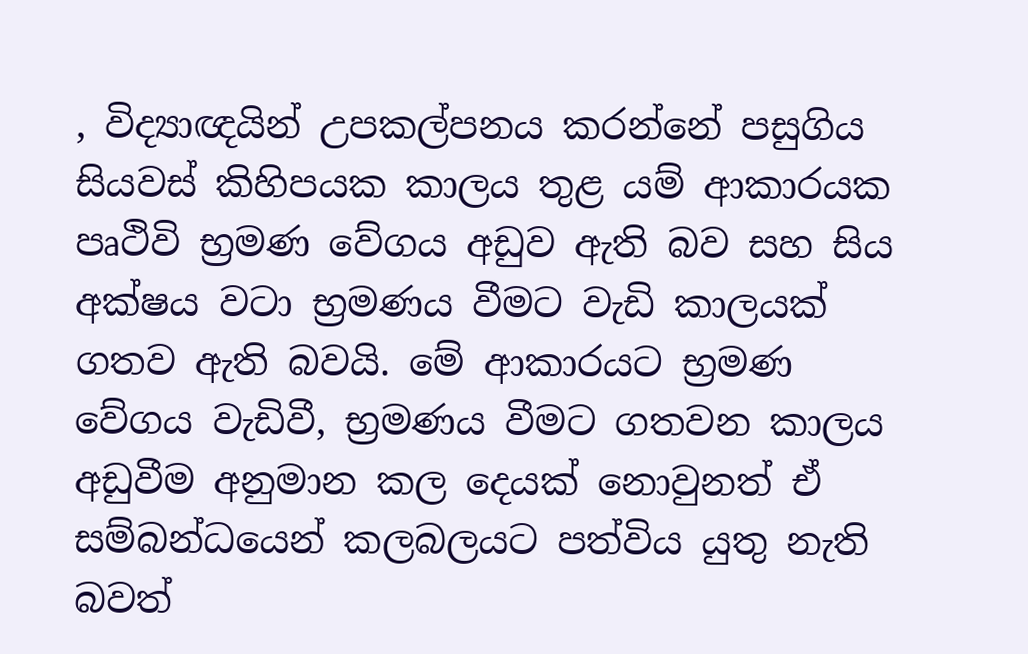, විද්‍යාඥයින් උපකල්පනය කරන්නේ පසුගිය සියවස් කිහිපයක කාලය තුළ යම් ආකාරයක පෘථිවි භ්‍රමණ වේගය අඩුව ඇති බව සහ සිය අක්ෂය වටා භ්‍රමණය වීමට වැඩි කාලයක් ගතව ඇති බවයි. මේ ආකාරයට භ්‍රමණ වේගය වැඩිවී, භ්‍රමණය වීමට ගතවන කාලය අඩුවීම අනුමාන කල දෙයක් නොවුනත් ඒ සම්බන්ධයෙන් කලබලයට පත්විය යුතු නැති බවත්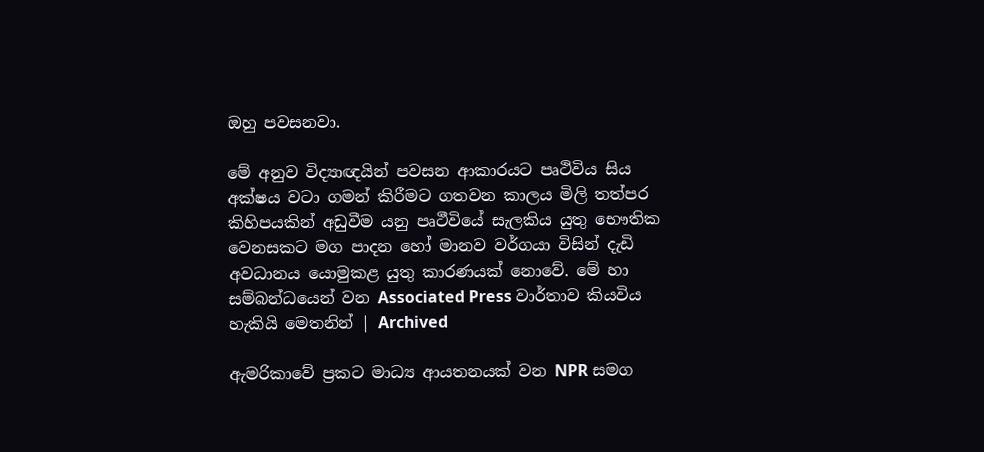ඔහු පවසනවා.

මේ අනුව විද්‍යාඥයින් පවසන ආකාරයට පෘථිවිය සිය අක්ෂය වටා ගමන් කිරීමට ගතවන කාලය මිලි තත්පර කිහිපයකින් අඩුවීම යනු පෘථීවියේ සැලකිය යුතු භෞතික වෙනසකට මග පාදන හෝ මානව වර්ගයා විසින් දැඩි අවධානය යොමුකළ යුතු කාරණයක් නොවේ. මේ හා සම්බන්ධයෙන් වන Associated Press වාර්තාව කියවිය හැකියි මෙතනින් | Archived

ඇමරිකාවේ ප්‍රකට මාධ්‍ය ආයතනයක් වන NPR සමග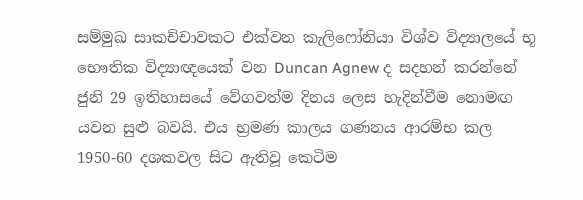සම්මුඛ සාකච්චාවකට එක්වන කැලිෆෝනියා විශ්ව විද්‍යාලයේ භූ භෞතික විද්‍යාඥයෙක් වන Duncan Agnew ද සදහන් කරන්නේ ජුනි 29 ඉතිහාසයේ වේගවත්ම දිනය ලෙස හැදින්වීම නොමඟ යවන සුළු බවයි. එය භ්‍රමණ කාලය ගණනය ආරම්භ කල 1950-60 දශකවල සිට ඇතිවූ කෙටිම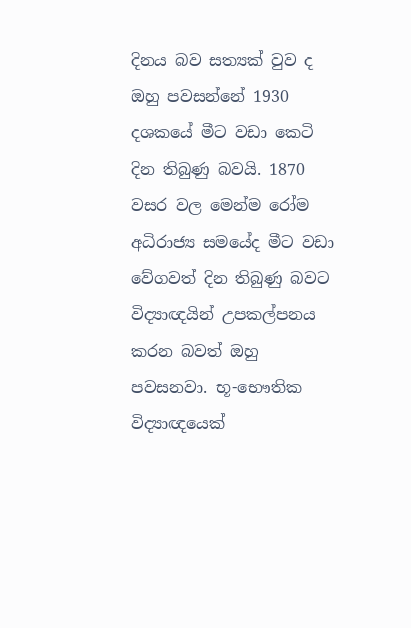දිනය බව සත්‍යක් වුව ද ඔහු පවසන්නේ 1930 දශකයේ මීට වඩා කෙටි දින තිබුණු බවයි. 1870 වසර වල මෙන්ම රෝම අධිරාජ්‍ය සමයේද මීට වඩා වේගවත් දින තිබුණු බවට විද්‍යාඥයින් උපකල්පනය කරන බවත් ඔහු පවසනවා. භූ-භෞතික විද්‍යාඥයෙක්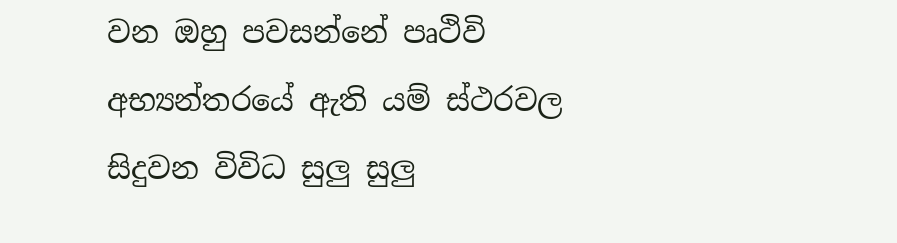වන ඔහු පවසන්නේ පෘථිවි අභ්‍යන්තරයේ ඇති යම් ස්ථරවල සිදුවන විවිධ සුලු සුලු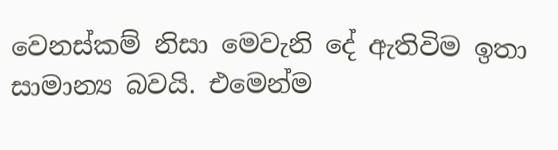වෙනස්කම් නිසා මෙවැනි දේ ඇතිවිම ඉතා සාමාන්‍ය බවයි. එමෙන්ම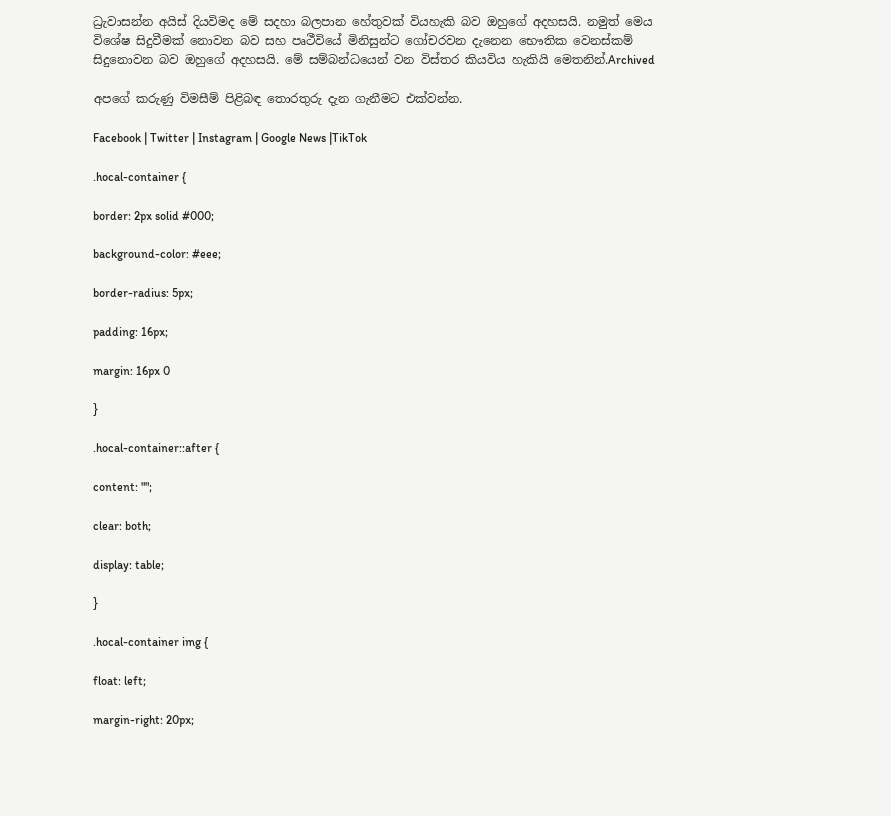ධ්‍රැවාසන්න අයිස් දියවිමද මේ සදහා බලපාන හේතුවක් වියහැකි බව ඔහුගේ අදහසයි. නමුත් මෙය විශේෂ සිදුවීමක් නොවන බව සහ පෘථීවියේ මිනිසුන්ට ගෝචරවන දැනෙන භෞතික වෙනස්කම් සිදුනොවන බව ඔහුගේ අදහසයි. මේ සම්බන්ධයෙන් වන විස්තර කියවිය හැකියි මෙතනින්.Archived

අපගේ කරුණු විමසීම් පිළිබඳ තොරතුරු දැන ගැනීමට එක්වන්න.

Facebook | Twitter | Instagram | Google News |TikTok

.hocal-container {

border: 2px solid #000;

background-color: #eee;

border-radius: 5px;

padding: 16px;

margin: 16px 0

}

.hocal-container::after {

content: "";

clear: both;

display: table;

}

.hocal-container img {

float: left;

margin-right: 20px;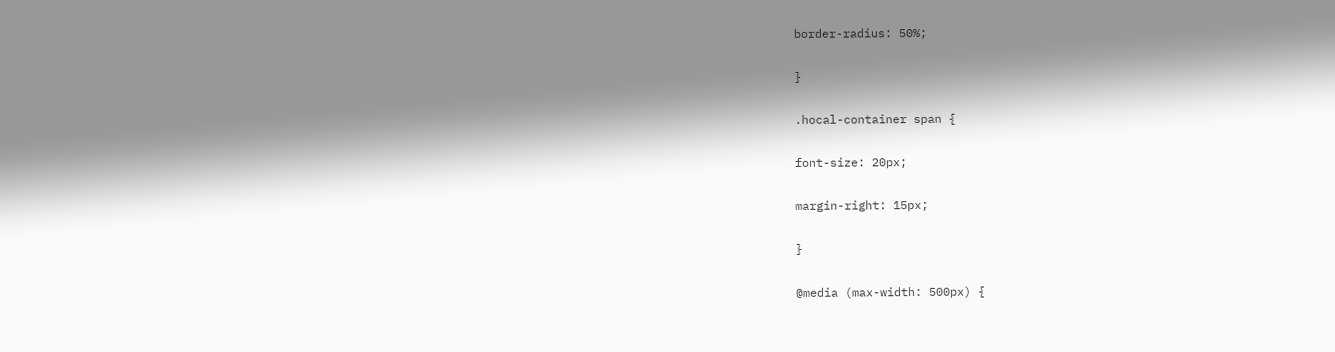border-radius: 50%;

}

.hocal-container span {

font-size: 20px;

margin-right: 15px;

}

@media (max-width: 500px) {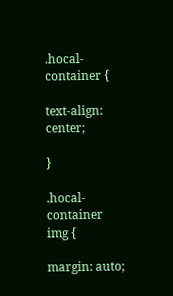.hocal-container {

text-align: center;

}

.hocal-container img {

margin: auto;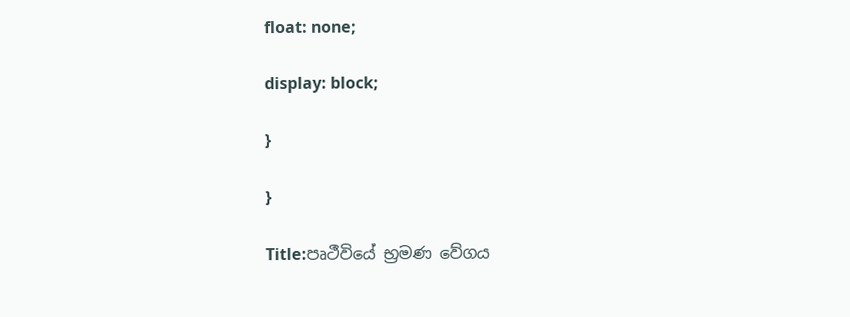float: none;

display: block;

}

}

Title:පෘථීවියේ භ්‍රමණ වේගය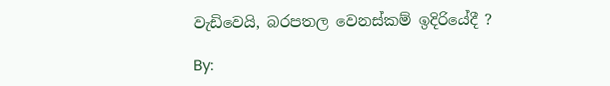වැඩිවෙයි, බරපතල වෙනස්කම් ඉදිරියේදී ?

By: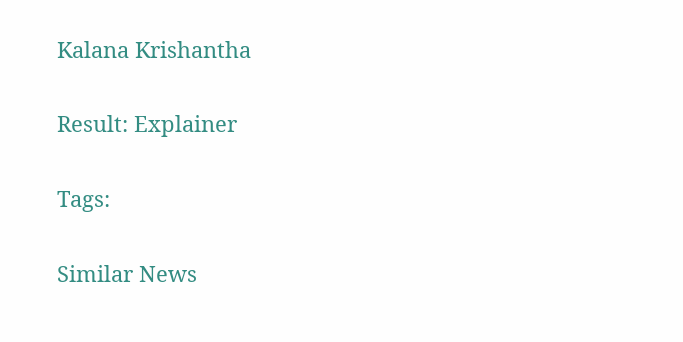Kalana Krishantha

Result: Explainer

Tags:

Similar News